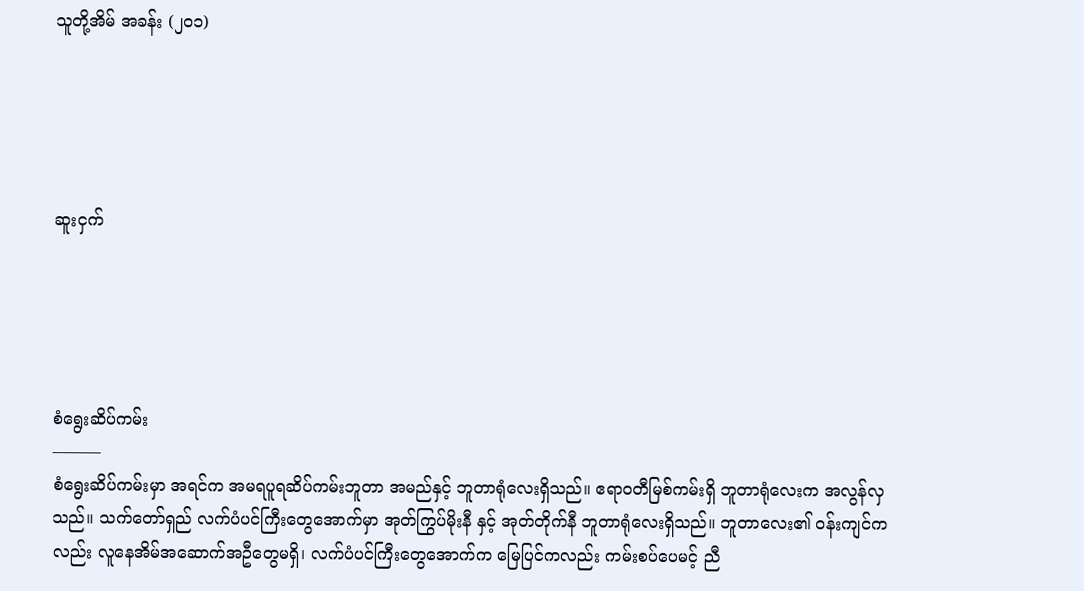သူတို့အိမ် အခန်း (၂၀၁)





ဆူးငှက်





စံရွေးဆိပ်ကမ်း
———
စံရွေးဆိပ်ကမ်းမှာ အရင်က အမရပူရဆိပ်ကမ်းဘူတာ အမည်နှင့် ဘူတာရုံလေးရှိသည်။ ဧရာဝတီမြစ်ကမ်းရှိ ဘူတာရုံလေးက အလွန်လှသည်။ သက်တော်ရှည် လက်ပံပင်ကြီးတွေအောက်မှာ အုတ်ကြွပ်မိုးနီ နှင့် အုတ်တိုက်နီ ဘူတာရုံလေးရှိသည်။ ဘူတာလေး၏ ဝန်းကျင်ကလည်း လူနေအိမ်အဆောက်အဦတွေမရှိ၊ လက်ပံပင်ကြီးတွေအောက်က မြေပြင်ကလည်း ကမ်းစပ်ပေမင့် ညီ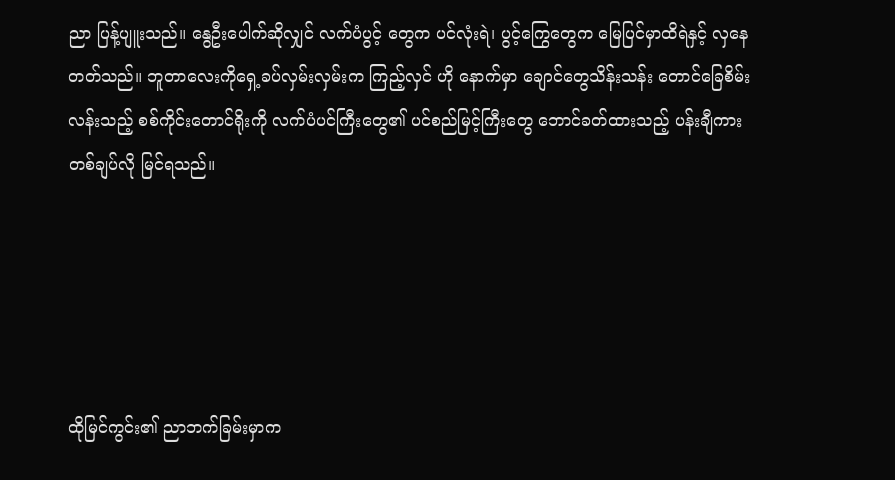ညာ ပြန့်ပျူးသည်။ နွေဦးပေါက်ဆိုလျှင် လက်ပံပွင့် တွေက ပင်လုံးရဲ၊ ပွင့်ကြွေတွေက မြေပြင်မှာထိရဲနှင့် လှနေတတ်သည်။ ဘူတာလေးကိုရှေ့ခပ်လှမ်းလှမ်းက ကြည့်လှင် ဟို နောက်မှာ ချောင်တွေသိန်းသန်း တောင်ခြေစိမ်းလန်းသည့် စစ်ကိုင်းတောင်ရိုးကို လက်ပံပင်ကြီးတွေ၏ ပင်စည်မြင့်ကြီးတွေ ဘောင်ခတ်ထားသည့် ပန်းချီကား တစ်ချပ်လို မြင်ရသည်။





ထိုမြင်ကွင်း၏ ညာဘက်ခြမ်းမှာက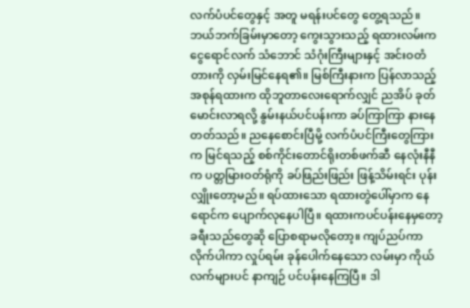လက်ပံပင်တွေနှင့် အတူ မရန်းပင်တွေ တွေ့ရသည်။ ဘယ်ဘက်ခြမ်းမှာတော့ ကွေးသွားသည့် ရထားလမ်းက ငွေရောင်လက် သံဘောင် သံဂုံးကြီးများနှင့် အင်းဝတံတားကို လှမ်းမြင်နေရ၏။ မြစ်ကြီးနားက ပြန်လာသည့် အစုန်ရထားက ထိုဘူတာလေးရောက်လျှင် ညအိပ် ခုတ်မောင်းလာရလို့ နွမ်းနယ်ပင်ပန်းကာ ခပ်ကြာကြာ နားနေတတ်သည်။ ညနေစောင်းပြီမို့ လက်ပံပင်ကြီးတွေကြားက မြင်ရသည့် စစ်ကိုင်းတောင်ရိုးတစ်ဖက်ဆီ နေလုံးနီနီက ပတ္တမြားဝတ်ရုံကို ခပ်ဖြည်းဖြည်း ဖြန့်သိမ်းရင်း ပုန်းလျှိုးတော့မည်။ ရပ်ထားသော ရထားတွဲပေါ်မှာက နေရောင်က ပျောက်လုနေပါပြီ။ ရထားကပင်ပန်းနေမှတော့ ခရီးသည်တွေဆို ပြောစရာမလိုတော့။ ကျပ်ညပ်ကာ လိုက်ပါကာ လှုပ်ရမ်း ခုန်ပေါက်နေသော လမ်းမှာ ကိုယ်လက်များပင် နာကျဉ် ပင်ပန်းနေကြပြီ။ ဒါ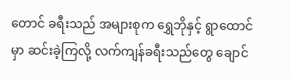တောင် ခရီးသည် အများစုက ရွှေဘိုနှင့် ရွာထောင်မှာ ဆင်းခဲ့ကြလို့ လက်ကျန်ခရီးသည်တွေ ချောင်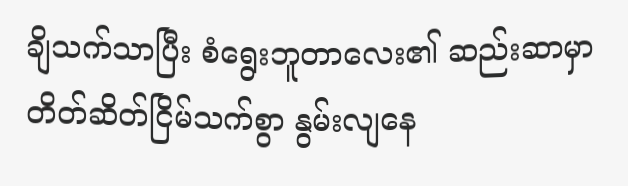ချိသက်သာပြီး စံရွေးဘူတာလေး၏ ဆည်းဆာမှာ တိတ်ဆိတ်ငြိမ်သက်စွာ နွမ်းလျနေ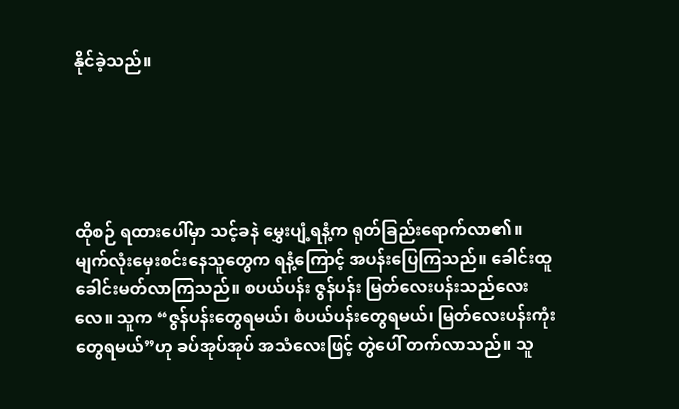နိုင်ခဲ့သည်။





ထိုစဉ် ရထားပေါ်မှာ သင့်ခနဲ မွှေးပျံ့ရနံ့က ရုတ်ခြည်းရောက်လာ၏။ မျက်လုံးမှေးစင်းနေသူတွေက ရနံ့ကြောင့် အပန်းပြေကြသည်။ ခေါင်းထူခေါင်းမတ်လာကြသည်။ စပယ်ပန်း ဇွန်ပန်း မြတ်လေးပန်းသည်လေးလေ။ သူက “ဇွန်ပန်းတွေရမယ်၊ စံပယ်ပန်းတွေရမယ်၊ မြတ်လေးပန်းကုံး တွေရမယ်”ဟု ခပ်အုပ်အုပ် အသံလေးဖြင့် တွဲပေါ် တက်လာသည်။ သူ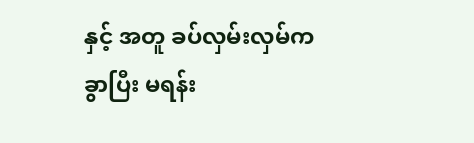နှင့် အတူ ခပ်လှမ်းလှမ်က ခွာပြီး မရန်း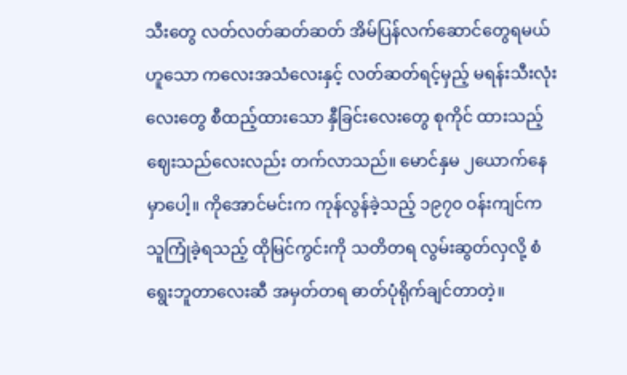သီးတွေ လတ်လတ်ဆတ်ဆတ် အိမ်ပြန်လက်ဆောင်တွေရမယ် ဟူသော ကလေးအသံလေးနှင့် လတ်ဆတ်ရင့်မှည့် မရန်းသီးလုံးလေးတွေ စီထည့်ထားသော နှီခြင်းလေးတွေ စုကိုင် ထားသည့် ဈေးသည်လေးလည်း တက်လာသည်။ မောင်နှမ ၂ယောက်နေမှာပေါ့။ ကိုအောင်မင်းက ကုန်လွန်ခဲ့သည့် ၁၉၇၀ ဝန်းကျင်က သူကြုံခဲ့ရသည့် ထိုမြင်ကွင်းကို သတိတရ လွမ်းဆွတ်လှလို့ စံရွေးဘူတာလေးဆီ အမှတ်တရ ဓာတ်ပုံရိုက်ချင်တာတဲ့။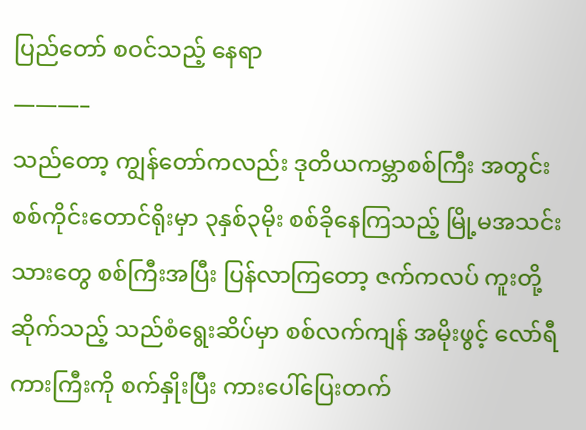ပြည်တော် စဝင်သည့် နေရာ
———–
သည်တော့ ကျွန်တော်ကလည်း ဒုတိယကမ္ဘာစစ်ကြီး အတွင်း စစ်ကိုင်းတောင်ရိုးမှာ ၃နှစ်၃မိုး စစ်ခိုနေကြသည့် မြို့မအသင်းသားတွေ စစ်ကြီးအပြီး ပြန်လာကြတော့ ဇက်ကလပ် ကူးတို့ဆိုက်သည့် သည်စံရွေးဆိပ်မှာ စစ်လက်ကျန် အမိုးဖွင့် လော်ရီကားကြီးကို စက်နှိုးပြီး ကားပေါ်ပြေးတက်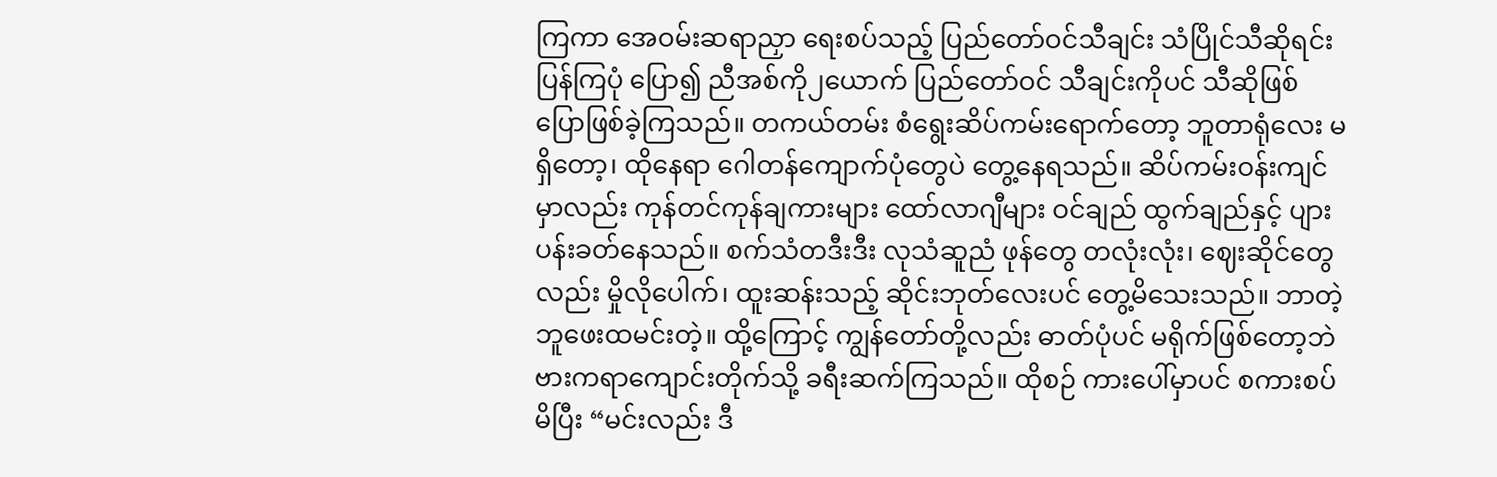ကြကာ အေဝမ်းဆရာညှာ ရေးစပ်သည့် ပြည်တော်ဝင်သီချင်း သံပြိုင်သီဆိုရင်း ပြန်ကြပုံ ပြော၍ ညီအစ်ကို၂ယောက် ပြည်တော်ဝင် သီချင်းကိုပင် သီဆိုဖြစ် ပြောဖြစ်ခဲ့ကြသည်။ တကယ်တမ်း စံရွေးဆိပ်ကမ်းရောက်တော့ ဘူတာရုံလေး မရှိတော့၊ ထိုနေရာ ဂေါတန်ကျောက်ပုံတွေပဲ တွေ့နေရသည်။ ဆိပ်ကမ်းဝန်းကျင်မှာလည်း ကုန်တင်ကုန်ချကားများ ထော်လာဂျီများ ဝင်ချည် ထွက်ချည်နှင့် ပျားပန်းခတ်နေသည်။ စက်သံတဒီးဒီး လုသံဆူညံ ဖုန်တွေ တလုံးလုံး၊ ဈေးဆိုင်တွေလည်း မှိုလိုပေါက်၊ ထူးဆန်းသည့် ဆိုင်းဘုတ်လေးပင် တွေ့မိသေးသည်။ ဘာတဲ့ ဘူဖေးထမင်းတဲ့။ ထို့ကြောင့် ကျွန်တော်တို့လည်း ဓာတ်ပုံပင် မရိုက်ဖြစ်တော့ဘဲ ဗားကရာကျောင်းတိုက်သို့ ခရီးဆက်ကြသည်။ ထိုစဉ် ကားပေါ်မှာပင် စကားစပ်မိပြီး “မင်းလည်း ဒီ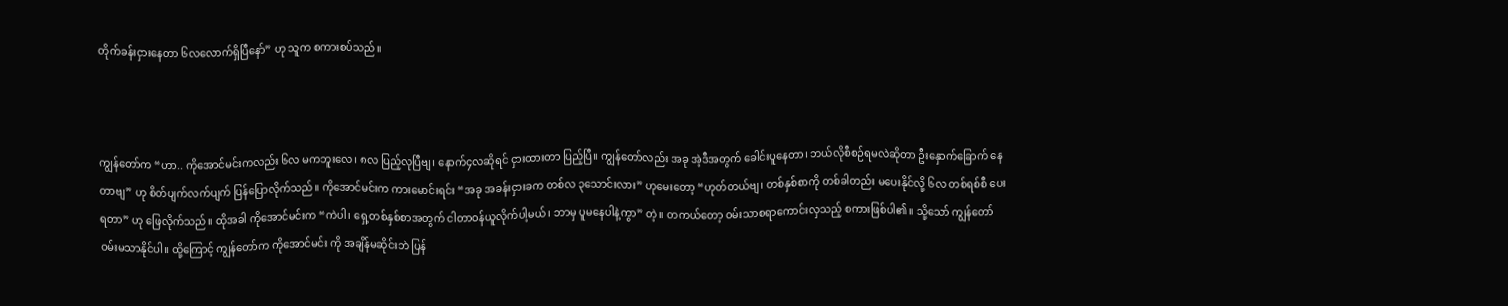တိုက်ခန်းငှားနေတာ ၆လလောက်ရှိပြီနော်” ဟု သူက စကားစပ်သည်။



ကျွန်တော်က “ဟာ.. ကိုအောင်မင်းကလည်း ၆လ မကဘူးလေ၊ ၈လ ပြည့်လုပြီဗျ၊ နောက်၄လဆိုရင် ငှားထားတာ ပြည့်ပြီ။ ကျွန်တော်လည်း အခု အဲ့ဒီအတွက် ခေါင်းပူနေတာ၊ ဘယ်လိုစီစဉ်ရမလဲဆိုတာ ဦးနှောက်ခြောက် နေတာဗျ” ဟု စိတ်ပျက်လက်ပျက် ပြန်ပြောလိုက်သည်။ ကိုအောင်မင်းက ကားမောင်းရင်း “အခု အခန်းငှားခက တစ်လ ၃သောင်းလား” ဟုမေးတော့ “ဟုတ်တယ်ဗျ၊ တစ်နှစ်စာကို တစ်ခါတည်း မပေးနိုင်လို့ ၆လ တစ်ရစ်စီ ပေးရတာ” ဟု ဖြေလိုက်သည်။ ထိုအခါ ကိုအောင်မင်းက “ကဲပါ၊ ရှေ့တစ်နှစ်စာအတွက် ငါတာဝန်ယူလိုက်ပါ့မယ်၊ ဘာမှ ပူမနေပါနဲ့ကွာ” တဲ့။ တကယ်တော့ ဝမ်းသာစရာကောင်းလှသည့် စကားဖြစ်ပါ၏။ သို့သော် ကျွန်တော် ဝမ်းမသာနိုင်ပါ။ ထို့ကြောင့် ကျွန်တော်က ကိုအောင်မင်း ကို အချိန်မဆိုင်းဘဲ ပြန်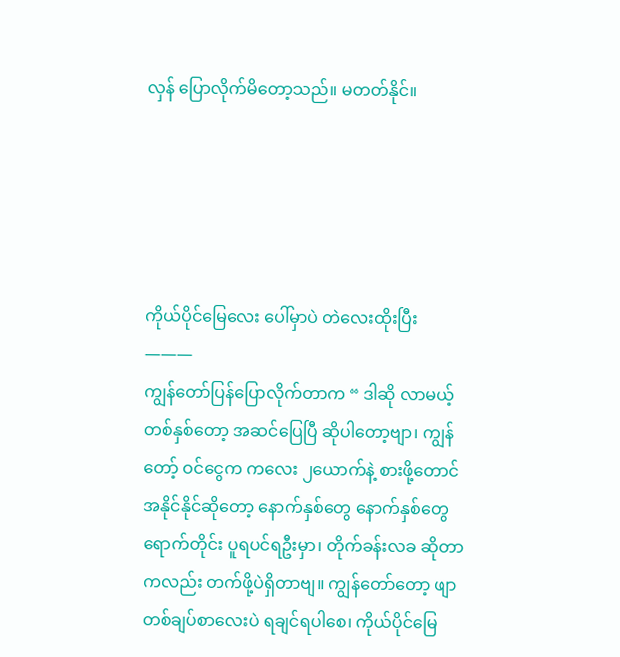လှန် ပြောလိုက်မိတော့သည်။ မတတ်နိုင်။





ကိုယ်ပိုင်မြေလေး ပေါ်မှာပဲ တဲလေးထိုးပြီး
———
ကျွန်တော်ပြန်ပြောလိုက်တာက “ ဒါဆို လာမယ့် တစ်နှစ်တော့ အဆင်ပြေပြီ ဆိုပါတော့ဗျာ၊ ကျွန်တော့် ဝင်ငွေက ကလေး ၂ယောက်နဲ့ စားဖို့တောင် အနိုင်နိုင်ဆိုတော့ နောက်နှစ်တွေ နောက်နှစ်တွေ ရောက်တိုင်း ပူရပင်ရဦးမှာ၊ တိုက်ခန်းလခ ဆိုတာကလည်း တက်ဖို့ပဲရှိတာဗျ။ ကျွန်တော်တော့ ဖျာတစ်ချပ်စာလေးပဲ ရချင်ရပါစေ၊ ကိုယ်ပိုင်မြေ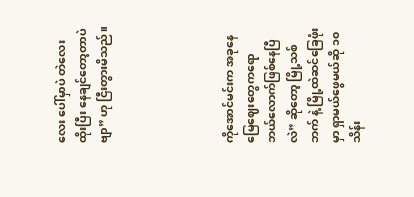လေး ပေါ်မှာပဲ တဲလေးထိုးပြီး နေချင်တော့တာပဲဗျာ” ဟု ငြီးတွားမိသည်။





ကိုအောင်မင်းက အခုနေ မြေဈေးတွေကရော ဘယ်လောက်ဖြစ်နေပြီလဲ” ဆိုတော့ မြို့သစ်ဘက် နဲ့ မြို့ထဲဆင်ခြေဖုံးမှာ ရှာမယ်ဖွေမယ်ဆို ၁၀သိန်း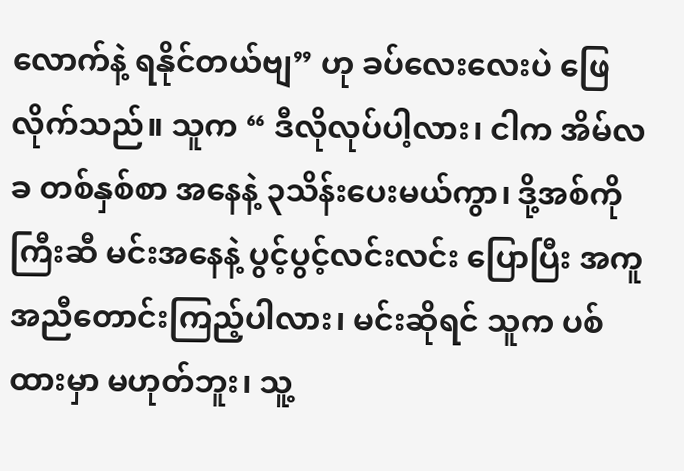လောက်နဲ့ ရနိုင်တယ်ဗျ” ဟု ခပ်လေးလေးပဲ ဖြေလိုက်သည်။ သူက “ ဒီလိုလုပ်ပါ့လား၊ ငါက အိမ်လခ တစ်နှစ်စာ အနေနဲ့ ၃သိန်းပေးမယ်ကွာ၊ ဒို့အစ်ကိုကြီးဆီ မင်းအနေနဲ့ ပွင့်ပွင့်လင်းလင်း ပြောပြီး အကူအညီတောင်းကြည့်ပါလား၊ မင်းဆိုရင် သူက ပစ်ထားမှာ မဟုတ်ဘူး၊ သူ့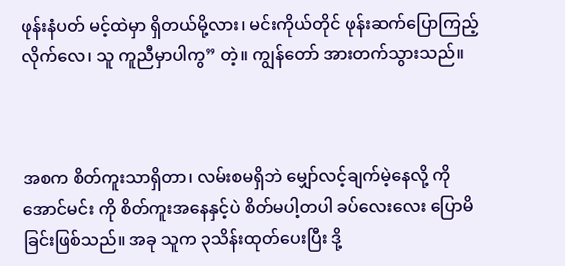ဖုန်းနံပတ် မင့်ထဲမှာ ရှိတယ်မို့လား၊ မင်းကိုယ်တိုင် ဖုန်းဆက်ပြောကြည့်လိုက်လေ၊ သူ ကူညီမှာပါကွ” တဲ့။ ကျွန်တော် အားတက်သွားသည်။



အစက စိတ်ကူးသာရှိတာ၊ လမ်းစမရှိဘဲ မျှော်လင့်ချက်မဲ့နေလို့ ကိုအောင်မင်း ကို စိတ်ကူးအနေနှင့်ပဲ စိတ်မပါ့တပါ ခပ်လေးလေး ပြောမိခြင်းဖြစ်သည်။ အခု သူက ၃သိန်းထုတ်ပေးပြီး ဒို့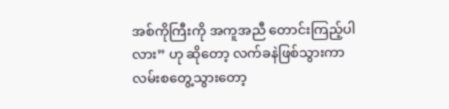အစ်ကိုကြီးကို အကူအညီ တောင်းကြည့်ပါလား” ဟု ဆိုတော့ လက်ခနဲဖြစ်သွားကာ လမ်းစတွေ့သွားတော့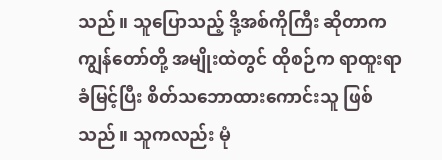သည်။ သူပြောသည့် ဒို့အစ်ကိုကြီး ဆိုတာက ကျွန်တော်တို့ အမျိုးထဲတွင် ထိုစဉ်က ရာထူးရာခံမြင့်ပြီး စိတ်သဘောထားကောင်းသူ ဖြစ်သည်။ သူကလည်း မုံ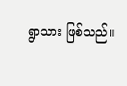ရွာသား ဖြစ်သည်။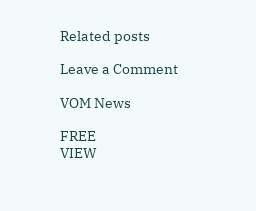Related posts

Leave a Comment

VOM News

FREE
VIEW